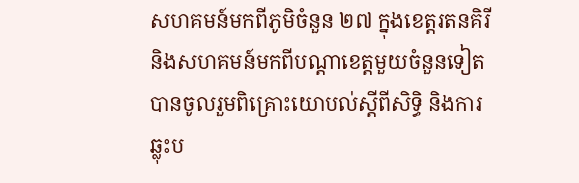សហគមន៍មកពីភូមិចំនួន ២៧ ក្នុងខេត្តរតនគិរី និងសហគមន៍មកពីបណ្ដាខេត្តមួយចំនួនទៀត បានចូលរួមពិគ្រោះយោបល់ស្ដីពីសិទ្ធិ និងការឆ្លុះប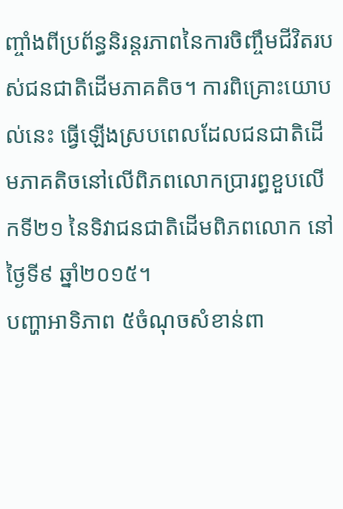ញ្ចាំងពីប្រព័ន្ធនិរន្តរភាពនៃការចិញ្ចឹមជីវិតរបស់ជនជាតិដើមភាគតិច។ ការពិគ្រោះយោបល់នេះ ធ្វើឡើងស្របពេលដែលជនជាតិដើមភាគតិចនៅលើពិភពលោកប្រារព្ធខួបលើកទី២១ នៃទិវាជនជាតិដើមពិភពលោក នៅថ្ងៃទី៩ ឆ្នាំ២០១៥។
បញ្ហាអាទិភាព ៥ចំណុចសំខាន់ពា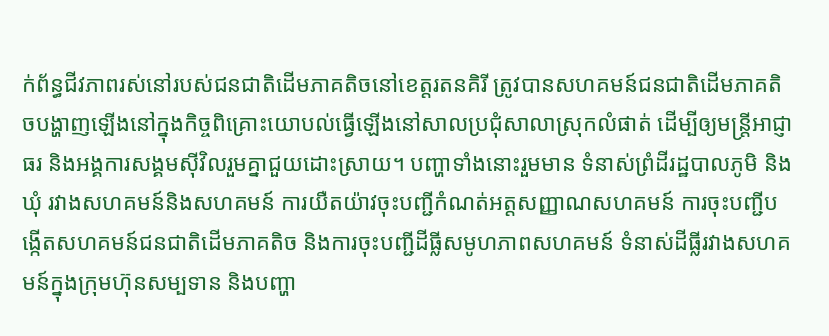ក់ព័ន្ធជីវភាពរស់នៅរបស់ជនជាតិដើមភាគតិចនៅខេត្តរតនគិរី ត្រូវបានសហគមន៍ជនជាតិដើមភាគតិចបង្ហាញឡើងនៅក្នុងកិច្ចពិគ្រោះយោបល់ធ្វើឡើងនៅសាលប្រជុំសាលាស្រុកលំផាត់ ដើម្បីឲ្យមន្ត្រីអាជ្ញាធរ និងអង្គការសង្គមស៊ីវិលរួមគ្នាជួយដោះស្រាយ។ បញ្ហាទាំងនោះរួមមាន ទំនាស់ព្រំដីរដ្ឋបាលភូមិ និងឃុំ រវាងសហគមន៍និងសហគមន៍ ការយឺតយ៉ាវចុះបញ្ជីកំណត់អត្តសញ្ញាណសហគមន៍ ការចុះបញ្ជីបង្កើតសហគមន៍ជនជាតិដើមភាគតិច និងការចុះបញ្ជីដីធ្លីសមូហភាពសហគមន៍ ទំនាស់ដីធ្លីរវាងសហគមន៍ក្នុងក្រុមហ៊ុនសម្បទាន និងបញ្ហា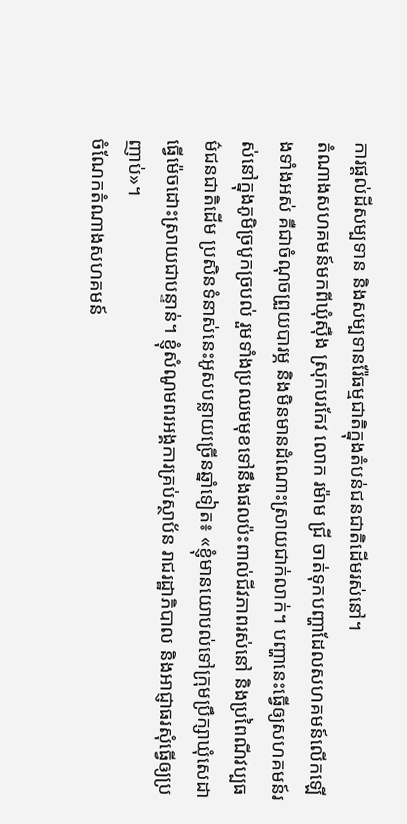ការផ្ដល់ដីសម្បទាន និងសម្បទានរ៉ែធម្មជាតិក្នុងតំបន់ជនជាតិដើមរស់នៅ។
តំណាងសហគមន៍មកពីឃុំស៊ឺង ស្រុកបរកែវ លោក រម៉ាម ជ្រី ចាត់ទុកបញ្ហាដែលសហគមន៍លើកឡើងទាំងអស់ គឺជាចំណុចព្រួយបារម្ភ និងមិនមានដំណោះស្រាយជាក់លាក់។ បញ្ហានេះធ្វើឲ្យសហគមន៍រស់នៅក្នុងភូមិច្របូកច្របល់ រួមទាំងប្រឈមមុខទៅនឹងផលប៉ះពាល់ជីវភាពរស់នៅ និងប្រពៃណីវប្បធម៌ជនជាតិដើម ប្រសិនទំនាស់នេះអូសបន្លាយច្រើនឆ្នាំទៀត៖ «ខ្ញុំមានយោបល់ទៅក្រុមប្រឹក្សាឃុំសេដា ធ្វើម៉េចដោះស្រាយជាបន្ទាន់។ ខ្ញុំសំណូមពរអង្គការគ្រប់ស្ថាប័ន រាជរដ្ឋាភិបាល និងអាជ្ញាធរសុំធ្វើឲ្យប្រញាប់»។
ចំណែកតំណាងសហគមន៍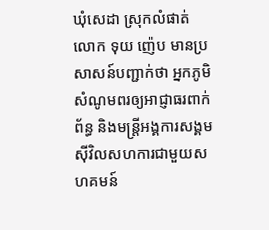ឃុំសេដា ស្រុកលំផាត់ លោក ទុយ ញ៉េប មានប្រសាសន៍បញ្ជាក់ថា អ្នកភូមិសំណូមពរឲ្យអាជ្ញាធរពាក់ព័ន្ធ និងមន្ត្រីអង្គការសង្គមស៊ីវិលសហការជាមួយសហគមន៍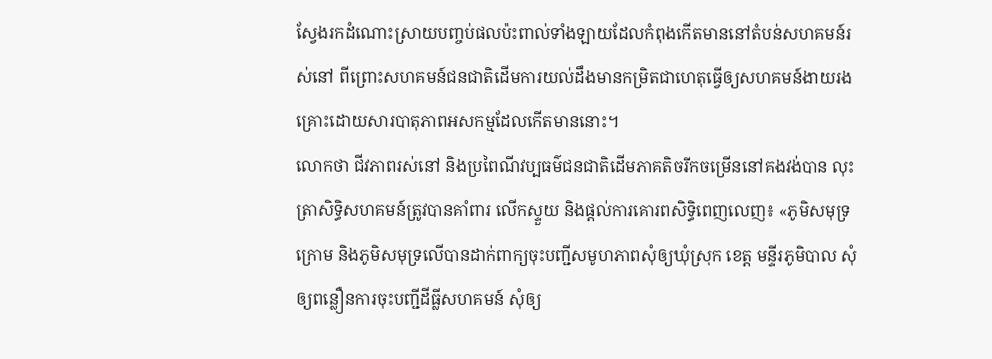ស្វែងរកដំណោះស្រាយបញ្ចប់ផលប៉ះពាល់ទាំងឡាយដែលកំពុងកើតមាននៅតំបន់សហគមន៍រស់នៅ ពីព្រោះសហគមន៍ជនជាតិដើមការយល់ដឹងមានកម្រិតជាហេតុធ្វើឲ្យសហគមន៍ងាយរងគ្រោះដោយសារបាតុភាពអសកម្មដែលកើតមាននោះ។
លោកថា ជីវភាពរស់នៅ និងប្រពៃណីវប្បធម៌ជនជាតិដើមភាគតិចរីកចម្រើននៅគងវង់បាន លុះត្រាសិទ្ធិសហគមន៍ត្រូវបានគាំពារ លើកស្ទួយ និងផ្ដល់ការគោរពសិទ្ធិពេញលេញ៖ «ភូមិសមុទ្រក្រោម និងភូមិសមុទ្រលើបានដាក់ពាក្យចុះបញ្ជីសមូហភាពសុំឲ្យឃុំស្រុក ខេត្ត មន្ទីរភូមិបាល សុំឲ្យពន្លឿនការចុះបញ្ជីដីធ្លីសហគមន៍ សុំឲ្យ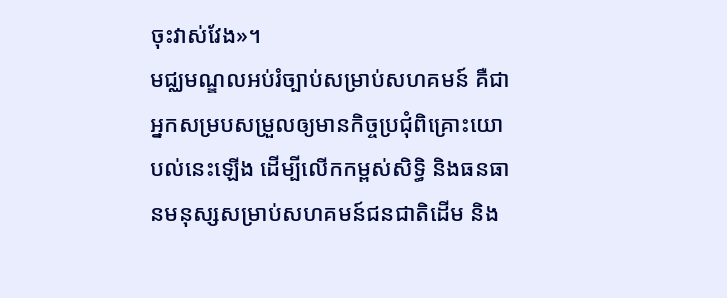ចុះវាស់វែង»។
មជ្ឈមណ្ឌលអប់រំច្បាប់សម្រាប់សហគមន៍ គឺជាអ្នកសម្របសម្រួលឲ្យមានកិច្ចប្រជុំពិគ្រោះយោបល់នេះឡើង ដើម្បីលើកកម្ពស់សិទ្ធិ និងធនធានមនុស្សសម្រាប់សហគមន៍ជនជាតិដើម និង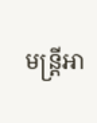មន្ត្រីអា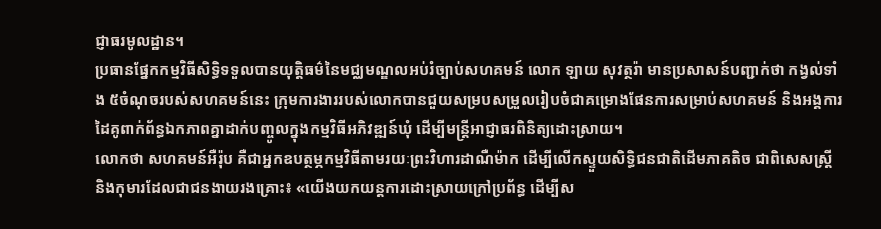ជ្ញាធរមូលដ្ឋាន។
ប្រធានផ្នែកកម្មវិធីសិទ្ធិទទួលបានយុត្តិធម៌នៃមជ្ឈមណ្ឌលអប់រំច្បាប់សហគមន៍ លោក ឡាយ សុវត្ថរ៉ា មានប្រសាសន៍បញ្ជាក់ថា កង្វល់ទាំង ៥ចំណុចរបស់សហគមន៍នេះ ក្រុមការងាររបស់លោកបានជួយសម្របសម្រួលរៀបចំជាគម្រោងផែនការសម្រាប់សហគមន៍ និងអង្គការដៃគូពាក់ព័ន្ធឯកភាពគ្នាដាក់បញ្ចូលក្នុងកម្មវិធីអភិវឌ្ឍន៍ឃុំ ដើម្បីមន្ត្រីអាជ្ញាធរពិនិត្យដោះស្រាយ។
លោកថា សហគមន៍អឺរ៉ុប គឺជាអ្នកឧបត្ថម្ភកម្មវិធីតាមរយៈព្រះវិហារដាណឺម៉ាក ដើម្បីលើកស្ទួយសិទ្ធិជនជាតិដើមភាគតិច ជាពិសេសស្ត្រី និងកុមារដែលជាជនងាយរងគ្រោះ៖ «យើងយកយន្តការដោះស្រាយក្រៅប្រព័ន្ធ ដើម្បីស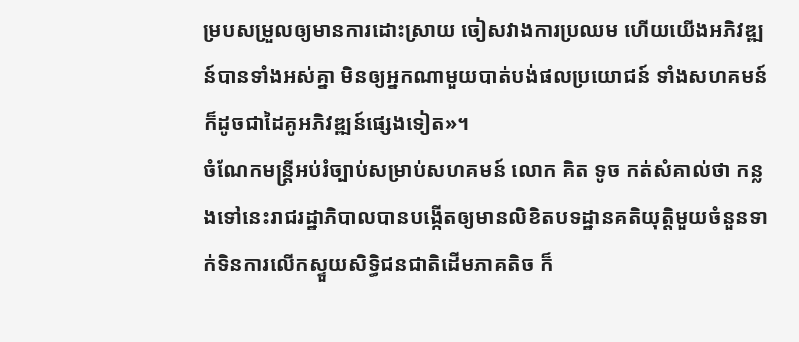ម្របសម្រួលឲ្យមានការដោះស្រាយ ចៀសវាងការប្រឈម ហើយយើងអភិវឌ្ឍន៍បានទាំងអស់គ្នា មិនឲ្យអ្នកណាមួយបាត់បង់ផលប្រយោជន៍ ទាំងសហគមន៍ ក៏ដូចជាដៃគូអភិវឌ្ឍន៍ផ្សេងទៀត»។
ចំណែកមន្ត្រីអប់រំច្បាប់សម្រាប់សហគមន៍ លោក គិត ទូច កត់សំគាល់ថា កន្លងទៅនេះរាជរដ្ឋាភិបាលបានបង្កើតឲ្យមានលិខិតបទដ្ឋានគតិយុត្តិមួយចំនួនទាក់ទិនការលើកស្ទួយសិទ្ធិជនជាតិដើមភាគតិច ក៏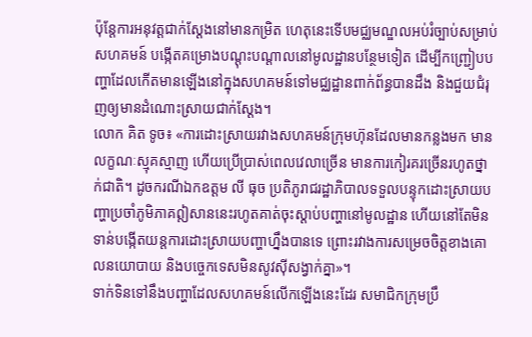ប៉ុន្តែការអនុវត្តជាក់ស្ដែងនៅមានកម្រិត ហេតុនេះទើបមជ្ឈមណ្ឌលអប់រំច្បាប់សម្រាប់សហគមន៍ បង្កើតគម្រោងបណ្ដុះបណ្ដាលនៅមូលដ្ឋានបន្ថែមទៀត ដើម្បីកញ្ជ្រៀបបញ្ហាដែលកើតមានឡើងនៅក្នុងសហគមន៍ទៅមជ្ឈដ្ឋានពាក់ព័ន្ធបានដឹង និងជួយជំរុញឲ្យមានដំណោះស្រាយជាក់ស្ដែង។
លោក គិត ទូច៖ «ការដោះស្រាយរវាងសហគមន៍ក្រុមហ៊ុនដែលមានកន្លងមក មានលក្ខណៈស្មុគស្មាញ ហើយប្រើប្រាស់ពេលវេលាច្រើន មានការកៀរគរច្រើនរហូតថ្នាក់ជាតិ។ ដូចករណីឯកឧត្ដម លី ធុច ប្រតិភូរាជរដ្ឋាភិបាលទទួលបន្ទុកដោះស្រាយបញ្ហាប្រចាំភូមិភាគឦសាននេះរហូតគាត់ចុះស្តាប់បញ្ហានៅមូលដ្ឋាន ហើយនៅតែមិនទាន់បង្កើតយន្តការដោះស្រាយបញ្ហាហ្នឹងបានទេ ព្រោះរវាងការសម្រេចចិត្តខាងគោលនយោបាយ និងបច្ចេកទេសមិនសូវស៊ីសង្វាក់គ្នា»។
ទាក់ទិនទៅនឹងបញ្ហាដែលសហគមន៍លើកឡើងនេះដែរ សមាជិកក្រុមប្រឹ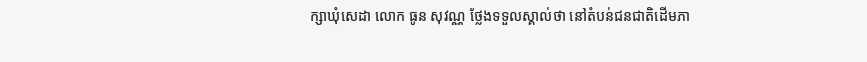ក្សាឃុំសេដា លោក ធូន សុវណ្ណ ថ្លែងទទួលស្គាល់ថា នៅតំបន់ជនជាតិដើមភា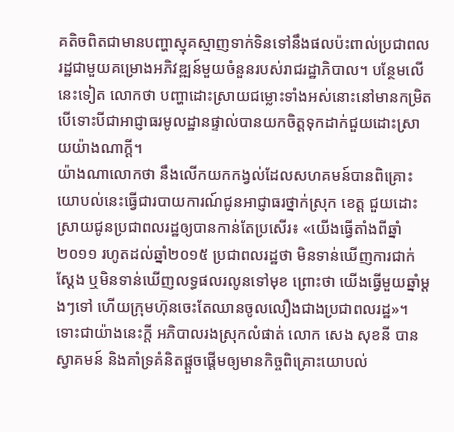គតិចពិតជាមានបញ្ហាស្មុគស្មាញទាក់ទិនទៅនឹងផលប៉ះពាល់ប្រជាពលរដ្ឋជាមួយគម្រោងអភិវឌ្ឍន៍មួយចំនួនរបស់រាជរដ្ឋាភិបាល។ បន្ថែមលើនេះទៀត លោកថា បញ្ហាដោះស្រាយជម្លោះទាំងអស់នោះនៅមានកម្រិត បើទោះបីជាអាជ្ញាធរមូលដ្ឋានផ្ទាល់បានយកចិត្តទុកដាក់ជួយដោះស្រាយយ៉ាងណាក្តី។
យ៉ាងណាលោកថា នឹងលើកយកកង្វល់ដែលសហគមន៍បានពិគ្រោះយោបល់នេះធ្វើជារបាយការណ៍ជូនអាជ្ញាធរថ្នាក់ស្រុក ខេត្ត ជួយដោះស្រាយជូនប្រជាពលរដ្ឋឲ្យបានកាន់តែប្រសើរ៖ «យើងធ្វើតាំងពីឆ្នាំ២០១១ រហូតដល់ឆ្នាំ២០១៥ ប្រជាពលរដ្ឋថា មិនទាន់ឃើញការជាក់ស្ដែង ឬមិនទាន់ឃើញលទ្ធផលរលូនទៅមុខ ព្រោះថា យើងធ្វើមួយឆ្នាំម្តងៗទៅ ហើយក្រុមហ៊ុនចេះតែឈានចូលលឿងជាងប្រជាពលរដ្ឋ»។
ទោះជាយ៉ាងនេះក្តី អភិបាលរងស្រុកលំផាត់ លោក សេង សុខនី បានស្វាគមន៍ និងគាំទ្រគំនិតផ្ដួចផ្ដើមឲ្យមានកិច្ចពិគ្រោះយោបល់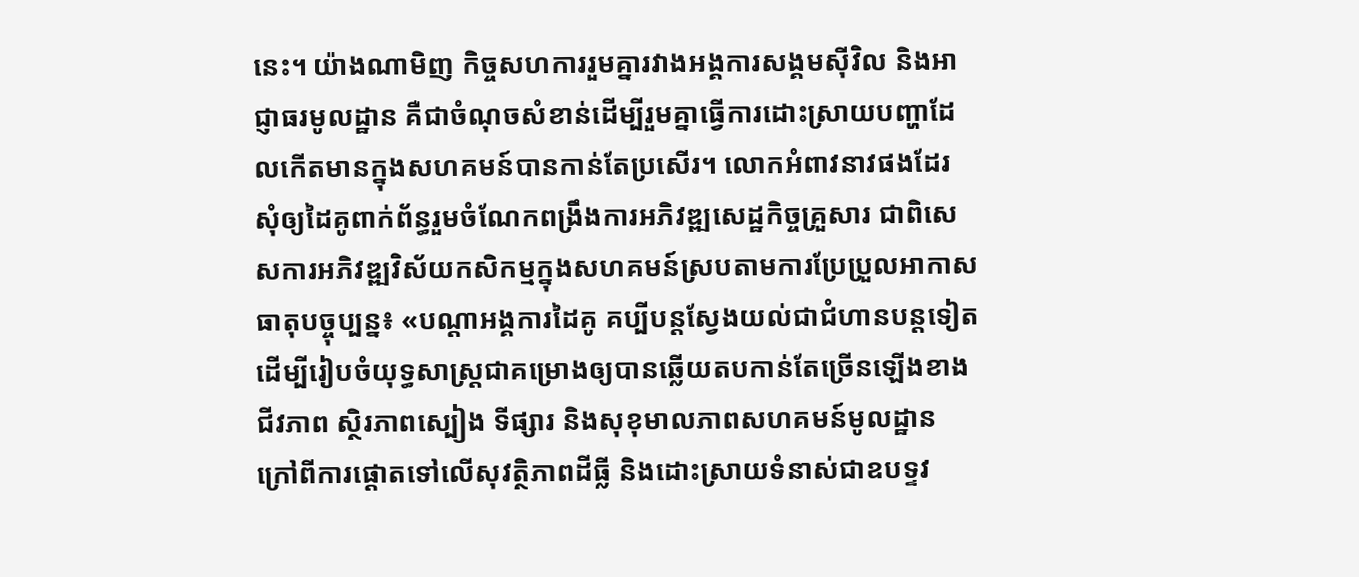នេះ។ យ៉ាងណាមិញ កិច្ចសហការរួមគ្នារវាងអង្គការសង្គមស៊ីវិល និងអាជ្ញាធរមូលដ្ឋាន គឺជាចំណុចសំខាន់ដើម្បីរួមគ្នាធ្វើការដោះស្រាយបញ្ហាដែលកើតមានក្នុងសហគមន៍បានកាន់តែប្រសើរ។ លោកអំពាវនាវផងដែរ សុំឲ្យដៃគូពាក់ព័ន្ធរួមចំណែកពង្រឹងការអភិវឌ្ឍសេដ្ឋកិច្ចគ្រួសារ ជាពិសេសការអភិវឌ្ឍវិស័យកសិកម្មក្នុងសហគមន៍ស្របតាមការប្រែប្រួលអាកាសធាតុបច្ចុប្បន្ន៖ «បណ្ដាអង្គការដៃគូ គប្បីបន្តស្វែងយល់ជាជំហានបន្តទៀតដើម្បីរៀបចំយុទ្ធសាស្ត្រជាគម្រោងឲ្យបានឆ្លើយតបកាន់តែច្រើនឡើងខាងជីវភាព ស្ថិរភាពស្បៀង ទីផ្សារ និងសុខុមាលភាពសហគមន៍មូលដ្ឋាន ក្រៅពីការផ្ដោតទៅលើសុវត្ថិភាពដីធ្លី និងដោះស្រាយទំនាស់ជាឧបទ្ទវ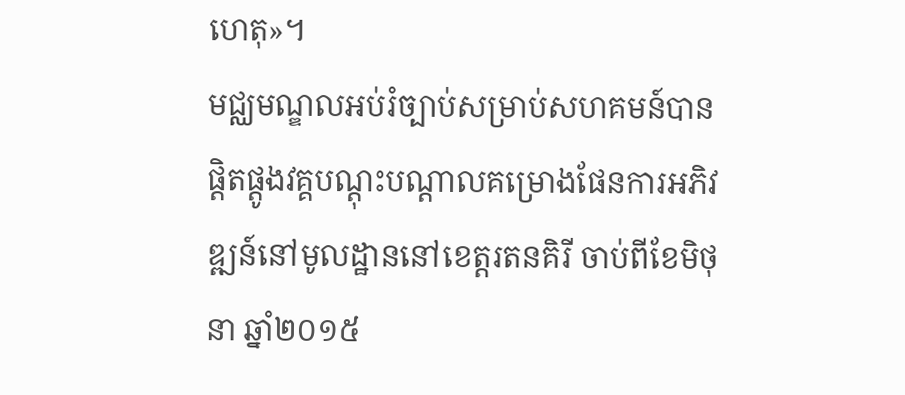ហេតុ»។
មជ្ឈមណ្ឌលអប់រំច្បាប់សម្រាប់សហគមន៍បានផ្តិតផ្តូងវគ្គបណ្ដុះបណ្ដាលគម្រោងផែនការអភិវឌ្ឍន៍នៅមូលដ្ឋាននៅខេត្តរតនគិរី ចាប់ពីខែមិថុនា ឆ្នាំ២០១៥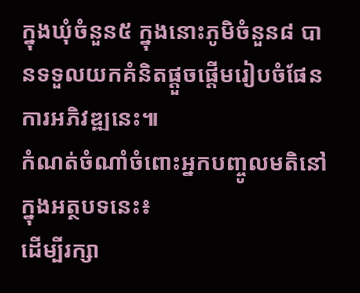ក្នុងឃុំចំនួន៥ ក្នុងនោះភូមិចំនួន៨ បានទទួលយកគំនិតផ្ដួចផ្ដើមរៀបចំផែនការអភិវឌ្ឍនេះ៕
កំណត់ចំណាំចំពោះអ្នកបញ្ចូលមតិនៅក្នុងអត្ថបទនេះ៖
ដើម្បីរក្សា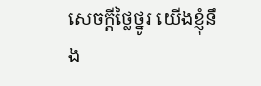សេចក្ដីថ្លៃថ្នូរ យើងខ្ញុំនឹង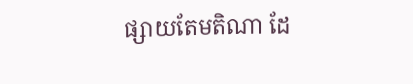ផ្សាយតែមតិណា ដែ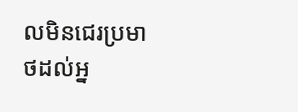លមិនជេរប្រមាថដល់អ្ន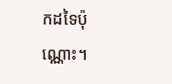កដទៃប៉ុណ្ណោះ។